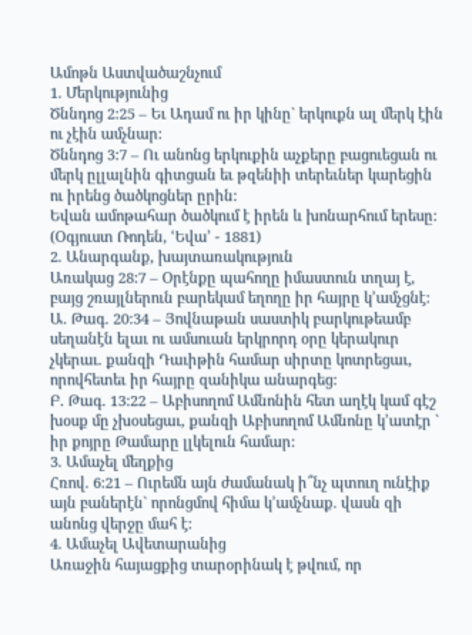Ամոթն Աստվածաշնչում
1. Մերկությունից
Ծննդոց 2:25 – Եւ Ադամ ու իր կինը` երկուքն ալ մերկ էին ու չէին ամչնար:
Ծննդոց 3:7 – Ու անոնց երկուքին աչքերը բացուեցան ու մերկ ըլլալնին գիտցան եւ թզենիի տերեւներ կարեցին ու իրենց ծածկոցներ ըրին:
Եվան ամոթահար ծածկում է իրեն և խոնարհում երեսը: (Օգյուստ Ռոդեն, ՙԵվա՚ - 1881)
2. Անարգանք, խայտառակություն
Առակաց 28:7 – Օրէնքը պահողը իմաստուն տղայ է, բայց շռայլներուն բարեկամ եղողը իր հայրը կ’ամչցնէ:
Ա. Թագ. 20:34 – Յովնաթան սաստիկ բարկութեամբ սեղանէն ելաւ ու ամսուան երկրորդ օրը կերակուր չկերաւ. քանզի Դաւիթին համար սիրտը կոտրեցաւ, որովհետեւ իր հայրը զանիկա անարգեց:
Բ. Թագ. 13:22 – Աբիսողոմ Ամնոնին հետ աղէկ կամ գէշ խօսք մը չխօսեցաւ, քանզի Աբիսողոմ Ամնոնը կ’ատէր ` իր քոյրը Թամարը լլկելուն համար:
3. Ամաչել մեղքից
Հռով. 6:21 – Ուրեմն այն ժամանակ ի՞նչ պտուղ ունէիք այն բաներէն` որոնցմով հիմա կ’ամչնաք. վասն զի անոնց վերջը մահ է:
4. Ամաչել Ավետարանից
Առաջին հայացքից տարօրինակ է թվում, որ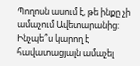Պողոսն ասում է, թե ինքը չի ամաչում Ավետարանից:
Ինչպե՞ս կարող է հավատացյալն ամաչել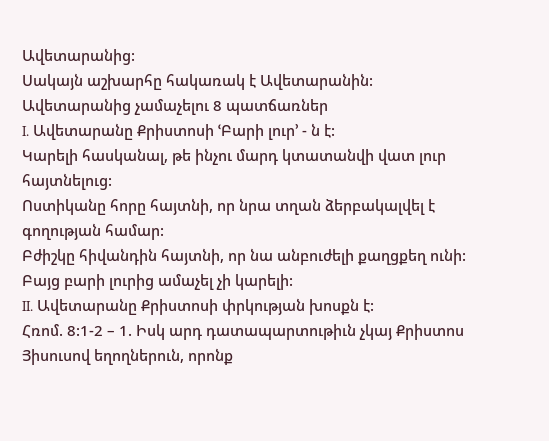Ավետարանից:
Սակայն աշխարհը հակառակ է Ավետարանին:
Ավետարանից չամաչելու 8 պատճառներ
I. Ավետարանը Քրիստոսի ՙԲարի լուր՚ - ն է:
Կարելի հասկանալ, թե ինչու մարդ կտատանվի վատ լուր հայտնելուց:
Ոստիկանը հորը հայտնի, որ նրա տղան ձերբակալվել է գողության համար:
Բժիշկը հիվանդին հայտնի, որ նա անբուժելի քաղցքեղ ունի:
Բայց բարի լուրից ամաչել չի կարելի:
II. Ավետարանը Քրիստոսի փրկության խոսքն է:
Հռոմ. 8:1-2 – 1. Իսկ արդ դատապարտութիւն չկայ Քրիստոս Յիսուսով եղողներուն, որոնք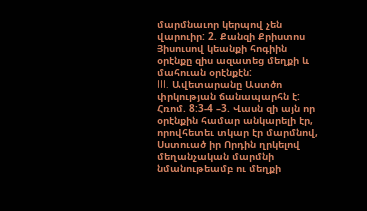մարմնաւոր կերպով չեն վարուիր: 2. Քանզի Քրիստոս Յիսուսով կեանքի հոգիին օրէնքը զիս ազատեց մեղքի և մահուան օրէնքէն:
III. Ավետարանը Աստծո փրկության ճանապարհն է:
Հռոմ. 8:3-4 –3. Վասն զի այն որ օրէնքին համար անկարելի էր, որովհետեւ տկար էր մարմնով, Սստուած իր Որդին ղրկելով մեղանչական մարմնի նմանութեամբ ու մեղքի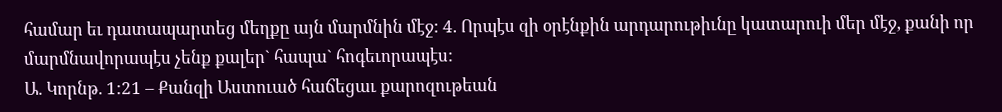համար եւ դատապարտեց մեղքը այն մարմնին մէջ: 4. Որպէս զի օրէնքին արդարութիւնը կատարուի մեր մէջ, քանի որ մարմնավորապէս չենք քալեր` հապա` հոգեւորապէս:
Ա. Կորնթ. 1:21 – Քանզի Աստուած հաճեցաւ քարոզութեան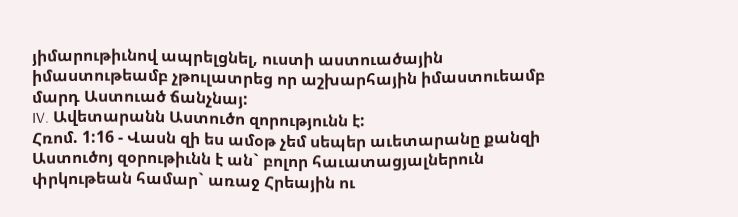յիմարութիւնով ապրելցնել, ուստի աստուածային իմաստութեամբ չթուլատրեց որ աշխարհային իմաստուեամբ մարդ Աստուած ճանչնայ:
IV. Ավետարանն Աստուծո զորությունն է:
Հռոմ. 1:16 - Վասն զի ես ամօթ չեմ սեպեր աւետարանը քանզի Աստուծոյ զօրութիւնն է ան` բոլոր հաւատացյալներուն փրկութեան համար` առաջ Հրեային ու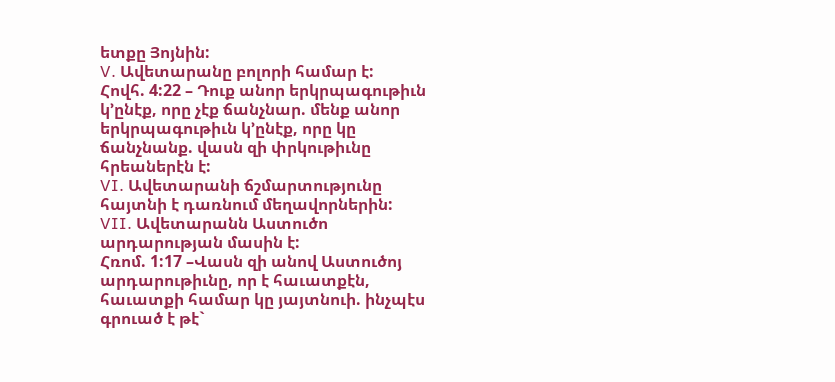ետքը Յոյնին:
V. Ավետարանը բոլորի համար է:
Հովհ. 4:22 – Դուք անոր երկրպագութիւն կ’ընէք, որը չէք ճանչնար. մենք անոր երկրպագութիւն կ’ընէք, որը կը ճանչնանք. վասն զի փրկութիւնը հրեաներէն է:
VI. Ավետարանի ճշմարտությունը հայտնի է դառնում մեղավորներին:
VII. Ավետարանն Աստուծո արդարության մասին է:
Հռոմ. 1:17 –Վասն զի անով Աստուծոյ արդարութիւնը, որ է հաւատքէն, հաւատքի համար կը յայտնուի. ինչպէս գրուած է թէ`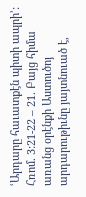ՙԱրդարը հաւատքէն պիտի ապրի՚:
Հռոմ. 3:21-22 – 21. Բայց հիմա առանց օրէնքի Աստուծոյ արդարութիւնը յայտնուած է,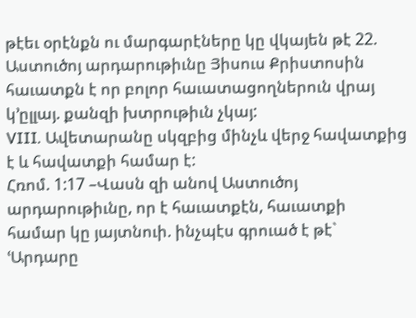թէեւ օրէնքն ու մարգարէները կը վկայեն թէ 22. Աստուծոյ արդարութիւնը Յիսուս Քրիստոսին հաւատքն է որ բոլոր հաւատացողներուն վրայ կ’ըլլայ. քանզի խտրութիւն չկայ:
VIII. Ավետարանը սկզբից մինչև վերջ հավատքից է և հավատքի համար է:
Հռոմ. 1:17 –Վասն զի անով Աստուծոյ արդարութիւնը, որ է հաւատքէն, հաւատքի համար կը յայտնուի. ինչպէս գրուած է թէ` ՙԱրդարը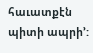հաւատքէն պիտի ապրի՚: